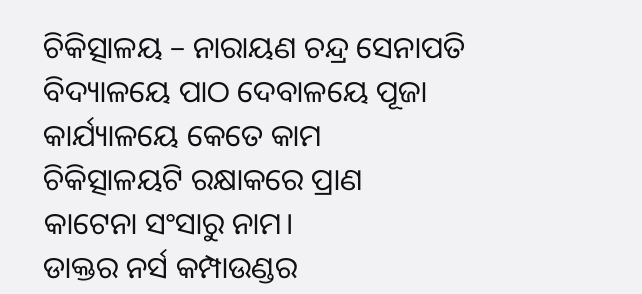ଚିକିତ୍ସାଳୟ – ନାରାୟଣ ଚନ୍ଦ୍ର ସେନାପତି
ବିଦ୍ୟାଳୟେ ପାଠ ଦେବାଳୟେ ପୂଜା
କାର୍ଯ୍ୟାଳୟେ କେତେ କାମ
ଚିକିତ୍ସାଳୟଟି ରକ୍ଷାକରେ ପ୍ରାଣ
କାଟେନା ସଂସାରୁ ନାମ।
ଡାକ୍ତର ନର୍ସ କମ୍ପାଉଣ୍ଡର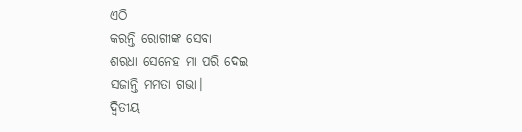ଏଠି
କରନ୍ତି ରୋଗୀଙ୍କ ସେବା
ଶରଧା ସେନେହ ମା ପରି ଦେଇ
ସଜାନ୍ତି ମମତା ଗଭା।
ଦ୍ଵିତୀୟ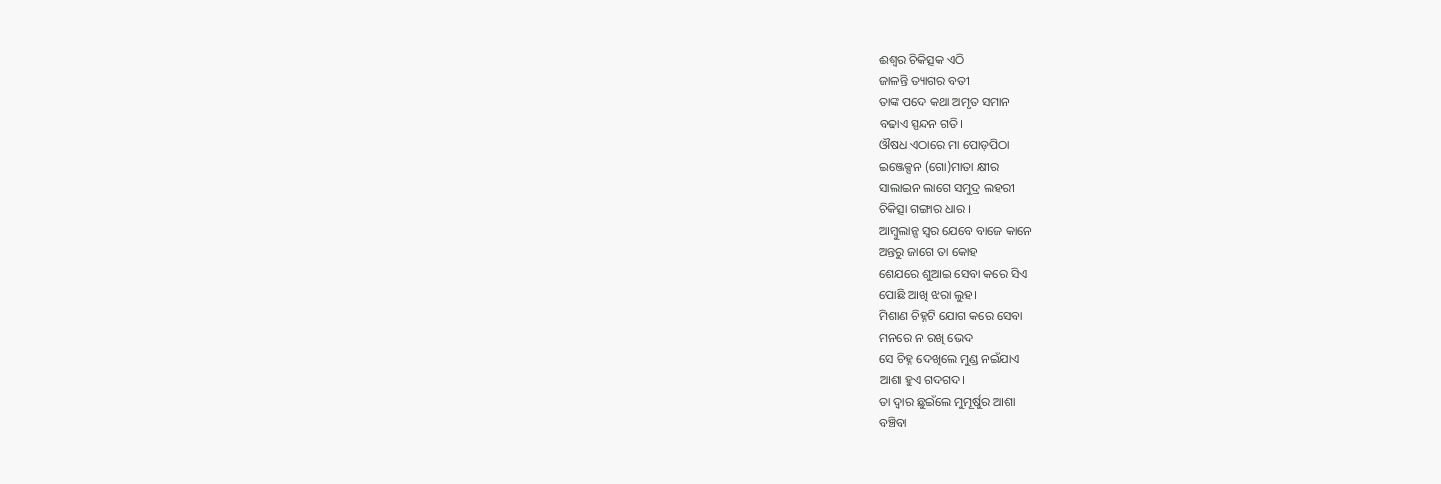ଈଶ୍ୱର ଚିକିତ୍ସକ ଏଠି
ଜାଳନ୍ତି ତ୍ୟାଗର ବତୀ
ତାଙ୍କ ପଦେ କଥା ଅମୃତ ସମାନ
ବଢାଏ ସ୍ପନ୍ଦନ ଗତି।
ଔଷଧ ଏଠାରେ ମା ପୋଡ଼ପିଠା
ଇଞ୍ଜେକ୍ସନ (ଗୋ)ମାତା କ୍ଷୀର
ସାଲାଇନ ଲାଗେ ସମୁଦ୍ର ଲହରୀ
ଚିକିତ୍ସା ଗଙ୍ଗାର ଧାର ।
ଆମ୍ବୁଲାନ୍ସ ସ୍ୱର ଯେବେ ବାଜେ କାନେ
ଅନ୍ତରୁ ଜାଗେ ତା କୋହ
ଶେଯରେ ଶୁଆଇ ସେବା କରେ ସିଏ
ପୋଛି ଆଖି ଝରା ଲୁହ।
ମିଶାଣ ଚିହ୍ନଟି ଯୋଗ କରେ ସେବା
ମନରେ ନ ରଖି ଭେଦ
ସେ ଚିହ୍ନ ଦେଖିଲେ ମୁଣ୍ଡ ନଇଁଯାଏ
ଆଶା ହୁଏ ଗଦଗଦ।
ତା ଦ୍ୱାର ଛୁଇଁଲେ ମୁମୂର୍ଷୁର ଆଶା
ବଞ୍ଚିବା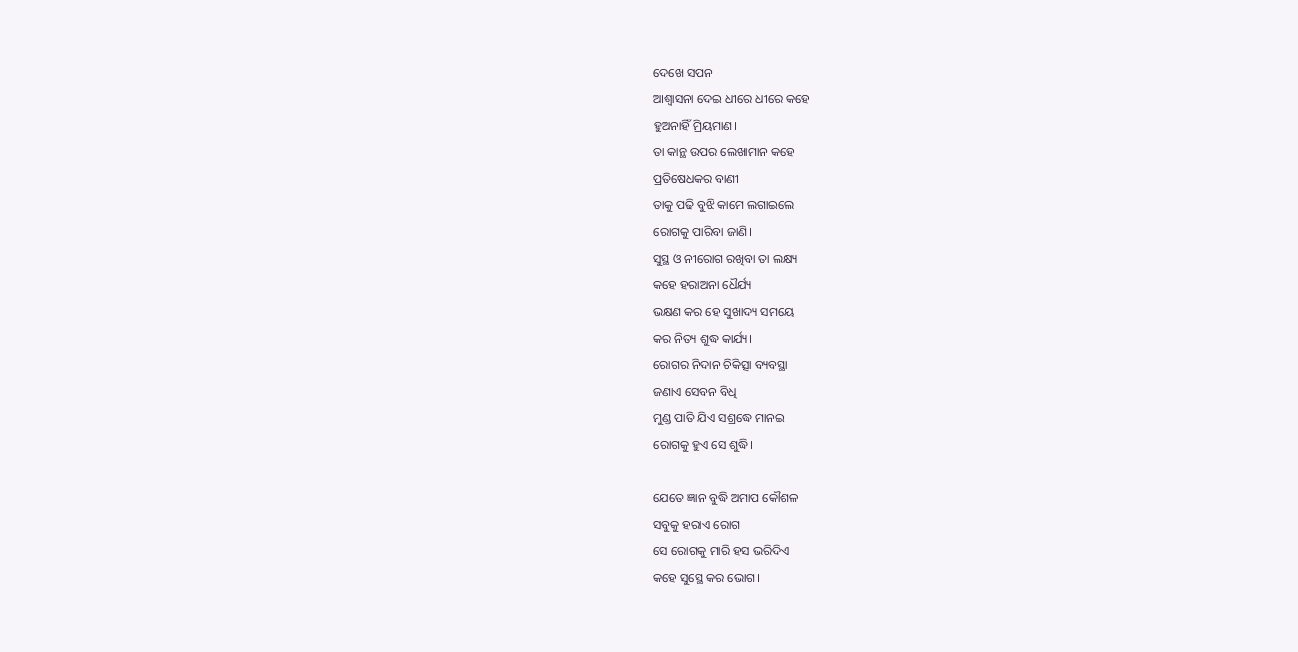ଦେଖେ ସପନ
ଆଶ୍ୱାସନା ଦେଇ ଧୀରେ ଧୀରେ କହେ
ହୁଅନାହିଁ ମ୍ରିୟମାଣ।
ତା କାନ୍ଥ ଉପର ଲେଖାମାନ କହେ
ପ୍ରତିଷେଧକର ବାଣୀ
ତାକୁ ପଢି ବୁଝି କାମେ ଲଗାଇଲେ
ରୋଗକୁ ପାରିବା ଜାଣି।
ସୁସ୍ଥ ଓ ନୀରୋଗ ରଖିବା ତା ଲକ୍ଷ୍ୟ
କହେ ହରାଅନା ଧୈର୍ଯ୍ୟ
ଭକ୍ଷଣ କର ହେ ସୁଖାଦ୍ୟ ସମୟେ
କର ନିତ୍ୟ ଶୁଦ୍ଧ କାର୍ଯ୍ୟ।
ରୋଗର ନିଦାନ ଚିକିତ୍ସା ବ୍ୟବସ୍ଥା
ଜଣାଏ ସେବନ ବିଧି
ମୁଣ୍ଡ ପାତି ଯିଏ ସଶ୍ରଦ୍ଧେ ମାନଇ
ରୋଗକୁ ହୁଏ ସେ ଶୁଦ୍ଧି।

ଯେତେ ଜ୍ଞାନ ବୁଦ୍ଧି ଅମାପ କୌଶଳ
ସବୁକୁ ହରାଏ ରୋଗ
ସେ ରୋଗକୁ ମାରି ହସ ଭରିଦିଏ
କହେ ସୁସ୍ଥେ କର ଭୋଗ।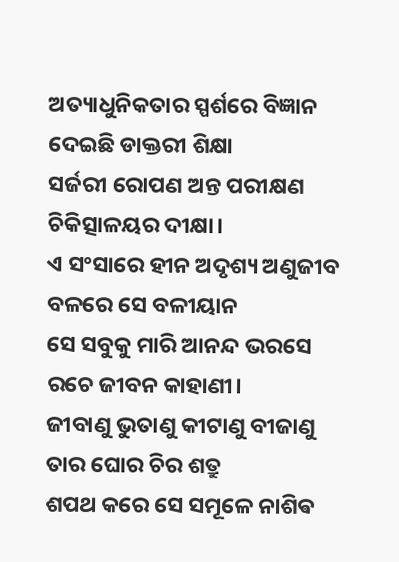ଅତ୍ୟାଧୁନିକତାର ସ୍ପର୍ଶରେ ବିଜ୍ଞାନ
ଦେଇଛି ଡାକ୍ତରୀ ଶିକ୍ଷା
ସର୍ଜରୀ ରୋପଣ ଅନ୍ତ ପରୀକ୍ଷଣ
ଚିକିତ୍ସାଳୟର ଦୀକ୍ଷା।
ଏ ସଂସାରେ ହୀନ ଅଦୃଶ୍ୟ ଅଣୁଜୀବ
ବଳରେ ସେ ବଳୀୟାନ
ସେ ସବୁକୁ ମାରି ଆନନ୍ଦ ଭରସେ
ରଚେ ଜୀବନ କାହାଣୀ।
ଜୀବାଣୁ ଭୁତାଣୁ କୀଟାଣୁ ବୀଜାଣୁ
ତାର ଘୋର ଚିର ଶତ୍ରୁ
ଶପଥ କରେ ସେ ସମୂଳେ ନାଶିଵ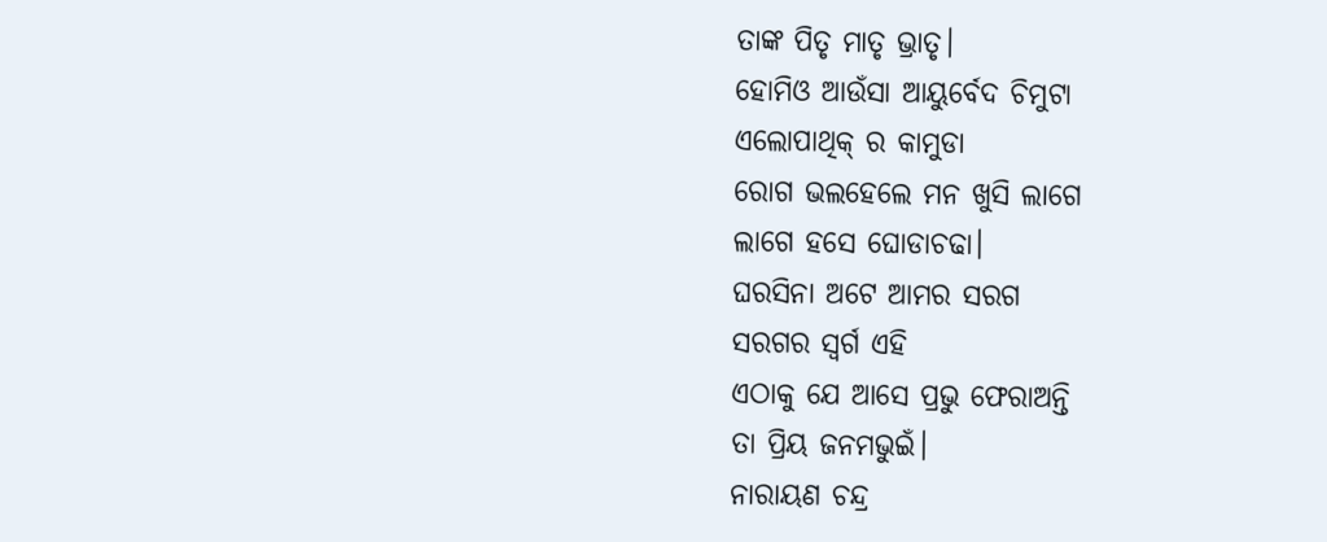ତାଙ୍କ ପିତୃ ମାତୃ ଭ୍ରାତୃ।
ହୋମିଓ ଆଉଁସା ଆୟୁର୍ବେଦ ଚିମୁଟା
ଏଲୋପାଥିକ୍ ର କାମୁଡା
ରୋଗ ଭଲହେଲେ ମନ ଖୁସି ଲାଗେ
ଲାଗେ ହସେ ଘୋଡାଚଢା।
ଘରସିନା ଅଟେ ଆମର ସରଗ
ସରଗର ସ୍ୱର୍ଗ ଏହି
ଏଠାକୁ ଯେ ଆସେ ପ୍ରଭୁ ଫେରାଅନ୍ତି
ତା ପ୍ରିୟ ଜନମଭୁଇଁ।
ନାରାୟଣ ଚନ୍ଦ୍ର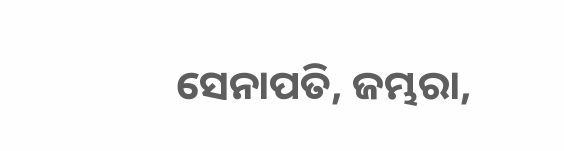ସେନାପତି, ଜମ୍ଭରା,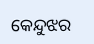କେନ୍ଦୁଝର